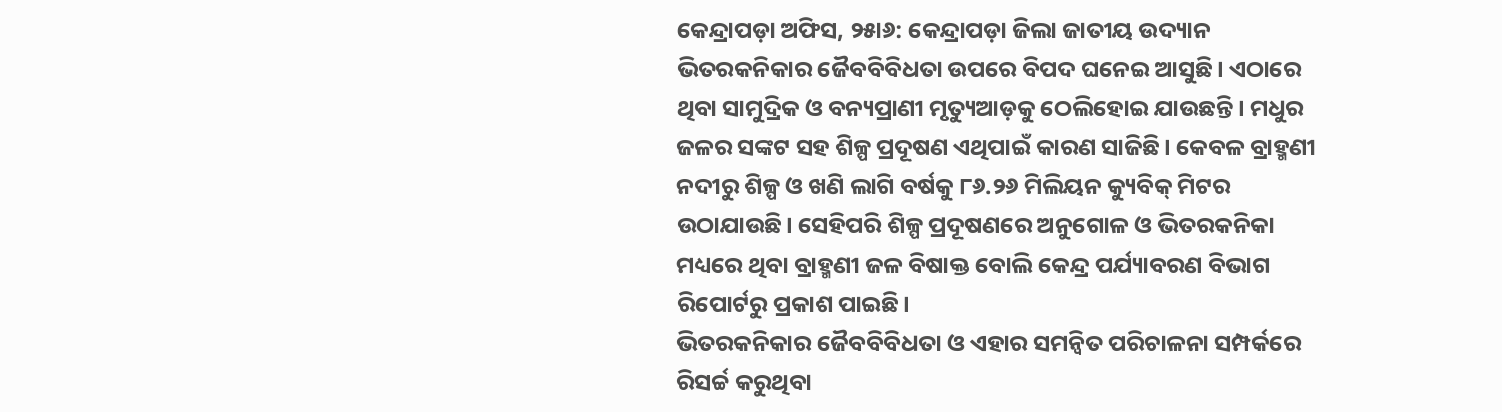କେନ୍ଦ୍ରାପଡ଼ା ଅଫିସ, ୨୫ା୬: କେନ୍ଦ୍ରାପଡ଼ା ଜିଲା ଜାତୀୟ ଉଦ୍ୟାନ ଭିତରକନିକାର ଜୈବବିବିଧତା ଉପରେ ବିପଦ ଘନେଇ ଆସୁଛି। ଏଠାରେ ଥିବା ସାମୁଦ୍ରିକ ଓ ବନ୍ୟପ୍ରାଣୀ ମୃତ୍ୟୁଆଡ଼କୁ ଠେଲିହୋଇ ଯାଉଛନ୍ତି। ମଧୁର ଜଳର ସଙ୍କଟ ସହ ଶିଳ୍ପ ପ୍ରଦୂଷଣ ଏଥିପାଇଁ କାରଣ ସାଜିଛି। କେବଳ ବ୍ରାହ୍ମଣୀ ନଦୀରୁ ଶିଳ୍ପ ଓ ଖଣି ଲାଗି ବର୍ଷକୁ ୮୬.୨୬ ମିଲିୟନ କ୍ୟୁବିକ୍ ମିଟର ଉଠାଯାଉଛି। ସେହିପରି ଶିଳ୍ପ ପ୍ରଦୂଷଣରେ ଅନୁଗୋଳ ଓ ଭିତରକନିକା ମଧ୍ୟରେ ଥିବା ବ୍ରାହ୍ମଣୀ ଜଳ ବିଷାକ୍ତ ବୋଲି କେନ୍ଦ୍ର ପର୍ଯ୍ୟାବରଣ ବିଭାଗ ରିପୋର୍ଟରୁ ପ୍ରକାଶ ପାଇଛି।
ଭିତରକନିକାର ଜୈବବିବିଧତା ଓ ଏହାର ସମନ୍ବିତ ପରିଚାଳନା ସମ୍ପର୍କରେ ରିସର୍ଚ୍ଚ କରୁଥିବା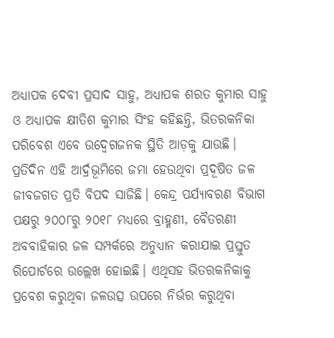ଅଧ୍ୟାପକ ଦେବୀ ପ୍ରସାଦ ସାହୁ, ଅଧ୍ୟାପକ ଶରତ କୁମାର ସାହୁ ଓ ଅଧ୍ୟାପକ କ୍ଷୀତିଶ କୁମାର ସିଂହ କହିଛନ୍ତି, ଭିତରକନିକା ପରିବେଶ ଏବେ ଉଦ୍ବେଗଜନକ ସ୍ଥିତି ଆଡ଼କୁ ଯାଉଛି। ପ୍ରତିଦିନ ଏହି ଆର୍ଦ୍ରଭୂମିରେ ଜମା ହେଉଥିବା ପ୍ରଦୂଷିତ ଜଳ ଜୀବଜଗତ ପ୍ରତି ବିପଦ ସାଜିଛି। କେନ୍ଦ୍ର ପର୍ଯ୍ୟାବରଣ ବିଭାଗ ପକ୍ଷରୁ ୨୦୦୮ରୁ ୨୦୧୮ ମଧ୍ୟରେ ବ୍ରାହ୍ମଣୀ, ବୈତରଣୀ ଅବବାହିକାର ଜଳ ସମ୍ପର୍କରେ ଅନୁଧ୍ୟାନ କରାଯାଇ ପ୍ରସ୍ତୁତ ରିପୋର୍ଟରେ ଉଲ୍ଲେଖ ହୋଇଛି। ଏଥିସହ ଭିତରକନିକାକୁ ପ୍ରବେଶ କରୁଥିବା ଜଳଉତ୍ସ ଉପରେ ନିର୍ଭର କରୁଥିବା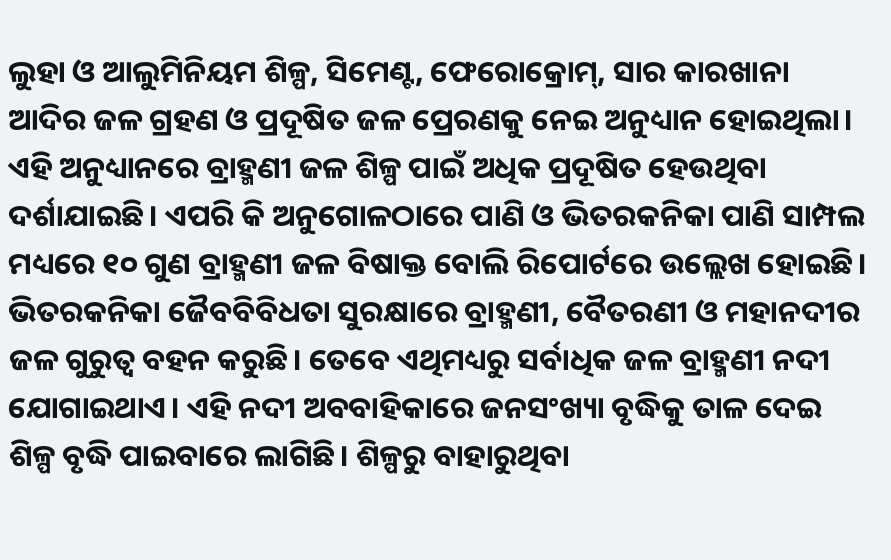ଲୁହା ଓ ଆଲୁମିନିୟମ ଶିଳ୍ପ, ସିମେଣ୍ଟ, ଫେରୋକ୍ରୋମ୍, ସାର କାରଖାନା ଆଦିର ଜଳ ଗ୍ରହଣ ଓ ପ୍ରଦୂଷିତ ଜଳ ପ୍ରେରଣକୁ ନେଇ ଅନୁଧ୍ୟାନ ହୋଇଥିଲା। ଏହି ଅନୁଧ୍ୟାନରେ ବ୍ରାହ୍ମଣୀ ଜଳ ଶିଳ୍ପ ପାଇଁ ଅଧିକ ପ୍ରଦୂଷିତ ହେଉଥିବା ଦର୍ଶାଯାଇଛି। ଏପରି କି ଅନୁଗୋଳଠାରେ ପାଣି ଓ ଭିତରକନିକା ପାଣି ସାମ୍ପଲ ମଧ୍ୟରେ ୧୦ ଗୁଣ ବ୍ରାହ୍ମଣୀ ଜଳ ବିଷାକ୍ତ ବୋଲି ରିପୋର୍ଟରେ ଉଲ୍ଲେଖ ହୋଇଛି। ଭିତରକନିକା ଜୈବବିବିଧତା ସୁରକ୍ଷାରେ ବ୍ରାହ୍ମଣୀ, ବୈତରଣୀ ଓ ମହାନଦୀର ଜଳ ଗୁରୁତ୍ୱ ବହନ କରୁଛି। ତେବେ ଏଥିମଧ୍ୟରୁ ସର୍ବାଧିକ ଜଳ ବ୍ରାହ୍ମଣୀ ନଦୀ ଯୋଗାଇଥାଏ। ଏହି ନଦୀ ଅବବାହିକାରେ ଜନସଂଖ୍ୟା ବୃଦ୍ଧିକୁ ତାଳ ଦେଇ ଶିଳ୍ପ ବୃଦ୍ଧି ପାଇବାରେ ଲାଗିଛି। ଶିଳ୍ପରୁ ବାହାରୁଥିବା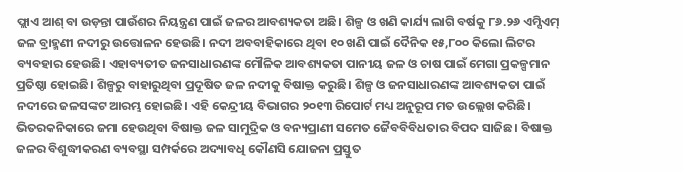ଫ୍ଲାଏ ଆଶ୍ ବା ଉଡ଼ନ୍ତା ପାଉଁଶର ନିୟନ୍ତ୍ରଣ ପାଇଁ ଜଳର ଆବଶ୍ୟକତା ଅଛି। ଶିଳ୍ପ ଓ ଖଣି କାର୍ଯ୍ୟ ଲାଗି ବର୍ଷକୁ ୮୬.୨୬ ଏମ୍ସିଏମ୍ ଜଳ ବ୍ରାହ୍ମଣୀ ନଦୀରୁ ଉତ୍ତୋଳନ ହେଉଛି। ନଦୀ ଅବବାହିକାରେ ଥିବା ୧୦ ଖଣି ପାଇଁ ଦୈନିକ ୧୫,୮୦୦ କିଲୋ ଲିଟର ବ୍ୟବହାର ହେଉଛି। ଏହାବ୍ୟତୀତ ଜନସାଧାରଣଙ୍କ ମୌଳିକ ଆବଶ୍ୟକତା ପାନୀୟ ଜଳ ଓ ଚାଷ ପାଇଁ ମେଗା ପ୍ରକଳ୍ପମାନ ପ୍ରତିଷ୍ଠା ହୋଇଛି। ଶିଳ୍ପରୁ ବାହାରୁଥିବା ପ୍ରଦୂଷିତ ଜଳ ନଦୀକୁ ବିଷାକ୍ତ କରୁଛି। ଶିଳ୍ପ ଓ ଜନସାଧାରଣଙ୍କ ଆବଶ୍ୟକତା ପାଇଁ ନଦୀରେ ଜଳସଙ୍କଟ ଆରମ୍ଭ ହୋଇଛି। ଏହି କେନ୍ଦ୍ରୀୟ ବିଭାଗର ୨୦୧୩ ରିପୋର୍ଟ ମଧ୍ୟ ଅନୁରୂପ ମତ ଉଲ୍ଲେଖ କରିଛି। ଭିତରକନିକାରେ ଜମା ହେଉଥିବା ବିଷାକ୍ତ ଜଳ ସାମୁଦ୍ରିକ ଓ ବନ୍ୟପ୍ରାଣୀ ସମେତ ଜୈବବିବିଧତାର ବିପଦ ସାଜିଛ। ବିଷାକ୍ତ ଜଳର ବିଶୁଦ୍ଧୀକରଣ ବ୍ୟବସ୍ଥା ସମ୍ପର୍କରେ ଅଦ୍ୟାବଧି କୌଣସି ଯୋଜନା ପ୍ରସ୍ତୁତ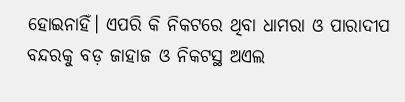ହୋଇନାହିଁ। ଏପରି କି ନିକଟରେ ଥିବା ଧାମରା ଓ ପାରାଦୀପ ବନ୍ଦରକୁ ବଡ଼ ଜାହାଜ ଓ ନିକଟସ୍ଥ ଅଏଲ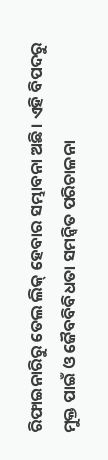ରିଫାଇନାରିରୁ ତେଲ ଲିକ୍ ହେବାର ସମ୍ଭାବନା ଅଛି। ଏହି ବିପଦରୁ ମୁକ୍ତ ପାଇଁ ଓ ଜୈବବିବିଧତା ସମନ୍ବିତ ପରିଚାଳନା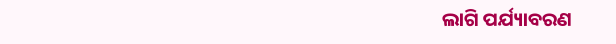ଲାଗି ପର୍ଯ୍ୟାବରଣ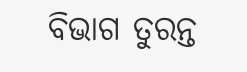ବିଭାଗ ତୁରନ୍ତ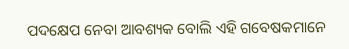ପଦକ୍ଷେପ ନେବା ଆବଶ୍ୟକ ବୋଲି ଏହି ଗବେଷକମାନେ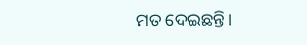ମତ ଦେଇଛନ୍ତି।